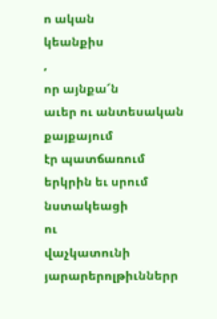ո ական
կեանքիս
,
որ այնքա՜ն
աւեր ու անտեսական
քայքայում
էր պատճառում
երկրին եւ սրում նստակեացի
ու
վաչկատունի
յարարերոլթիւններր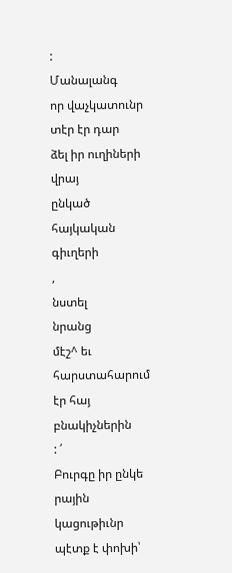:
Մանալանգ
որ վաչկատունր
տէր էր դար
ձել իր ուղիների
վրայ
ընկած
հայկական
գիւղերի
,
նստել
նրանց
մէշ^ եւ հարստահարում
էր հայ բնակիչներին
: ՛
Բուրգը իր ընկե
րային
կացութիւնր
պէտք է փոխի՝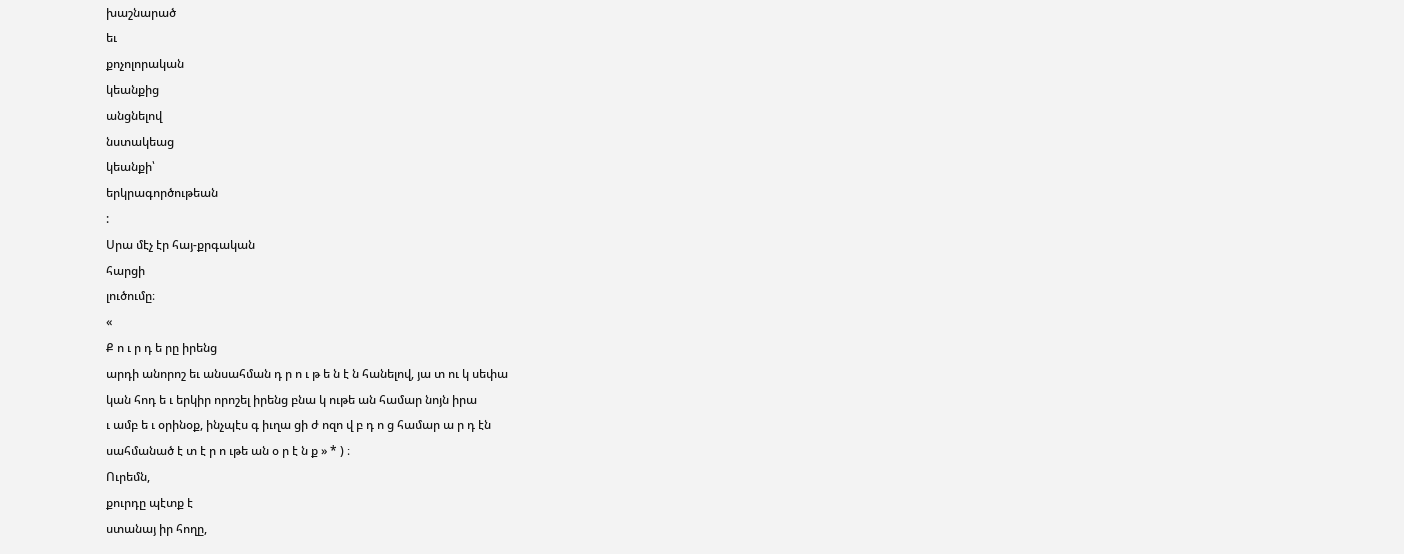խաշնարած
եւ
քոչոլորական
կեանքից
անցնելով
նստակեաց
կեանքի՝
երկրագործութեան
:
Սրա մէչ էր հայ-քրգական
հարցի
լուծումը։
«
Ք ո ւ ր դ ե րը իրենց
արդի անորոշ եւ անսահման դ ր ո ւ թ ե ն է ն հանելով, յա տ ու կ սեփա
կան հոդ ե ւ երկիր որոշել իրենց բնա կ ութե ան համար նոյն իրա
ւ ամբ ե ւ օրինօք, ինչպէս գ իւղա ցի ժ ոզո վ բ դ ո ց համար ա ր դ էն
սահմանած է տ է ր ո ւթե ան օ ր է ն ք » * ) ։
Ուրեմն,
քուրդը պէտք է
ստանայ իր հողը,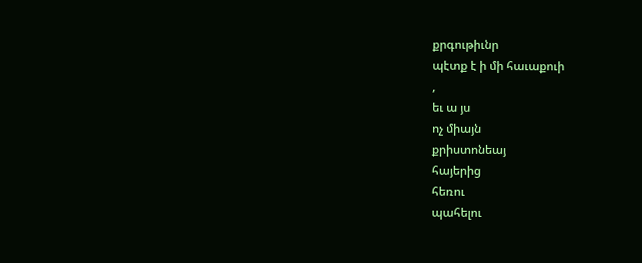քրգութիւնր
պէտք է ի մի հաւաքուի
,
եւ ա յս
ոչ միայն
քրիստոնեայ
հայերից
հեռու
պահելու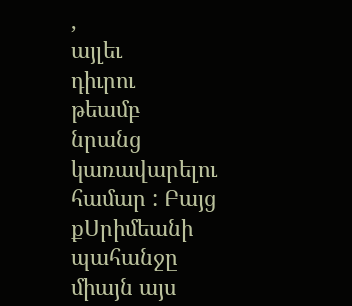,
այլեւ
դիւրու
թեամբ
նրանց կառավարելու
համար : Բայց
քՍրիմեանի
պահանջը
միայն այս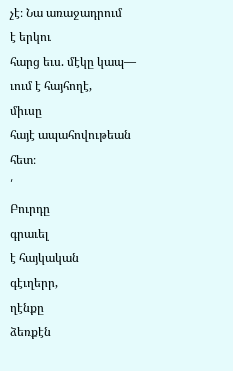չէ։ Նա առաջադրում
է երկու
հարց եւս. մէկը կապ—
ւում է հայհողէ,
միւսը
հայէ ապահովութեան
հետ։
՛
Բուրդը
գրաւել
է հայկական
գէւղերր,
ղէնքը
ձեռքէն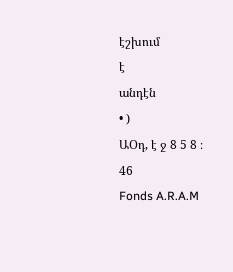էշխում
է
անդէն
• )
ԱՕդ, է ջ 8 5 8 ։
46
Fonds A.R.A.M